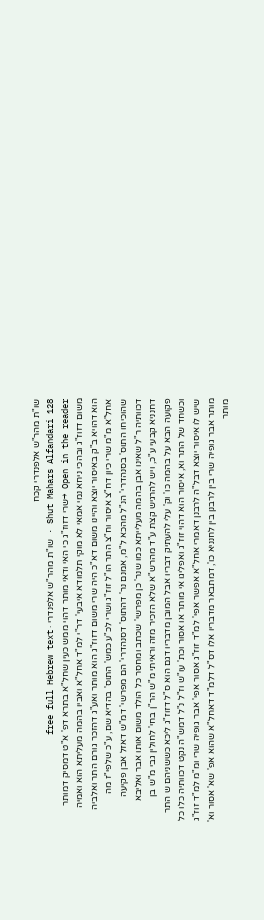שו"ת מהר"ש אלפנדרי קכח
Shut Mahars Alfandari 128 · שו"ת מהר"ש אלפנדרי · free full Hebrew text
Open in the reader →שרי דזוז"ג כי האי ודאי מותר דהוי ממש כעין שחל"א בתרא דפ' א"ט דמסיק דמותר משום דזוז"ג ובהכי ניחא נמי אמאי לא מוקי תלמודא איבעי' דר"י למ"ד אחל"א ואביו בהמה מעליתא הוא ואמיה הוא דהויא ב"ק באיסור יוצא והיינו משום דא"כ היה שרי משום דזוז"ג הוא מותר ואע"ג דהזכר גורם התר ואלביה אחל"א מ"מ שרי כיון דח"צ איסור וח"צ התר הו"ל זוז"ג ושרי לכ"ע כמש' התוס' בהדיא שם, ע"כ שלפי"ז מה שהוכיחו התוס' בסנהדרי' הנ"ל מהכא ל"מ, אמנם נר' דהתוס' דסנהדרי' הם מפרשי' דמ"ש דאזל אבן פקיעה דכוותיה ר"ל שאינו אבן בהמה מעלייתא כמו שנר' כן מפרשי' שכתב ומחסר כל הולד משום אותו אבר ואליבא דחנניא קבעי ע"כ, ויש להרגיש קצת ע"ד מהרש"א שלא הזכיר מזה וראיתי מ"ש הר"ן בחי' לחולין גבי מ"ש בן פקועה הבא על בהמה כו' וק' עלי להעתיק דבריו אבל המובן מדבריו דגם הוא ס"ל דזוז"ג ליכא כששניהם ש התר וכשחד של התר וא, איסור הוא דהוי זוז"ג ואפליגו אי מותר או אסור וכת' עו"ש וז"ל נ"ל דמש"ה נקט דכוותיה כלו כל שיש לו איסור יוצא דבל"ה לרבנן דאמרי אחל"א אפשר אפי' למ"ד זוז"ג אסור אפי' אבר גופיה שרי ומ"מ למ"ד זוז"ג מותר אבר גופיה שרי בין לרבנן בין לחנניא כו', דמתבאר מדבריו אלו דס"ל דלמ"ד דאחל"א שהוא אפ' שא' אסור וא' מותר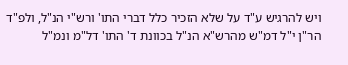ויש להרגיש ע"ד על שלא הזכיר כלל דברי התו' ורש"י הנ"ל, ולפ"ד הר"ן י"ל דמ"ש מהרש"א הנ"ל בכוונת ד' התו' דל"מ ונמ"ל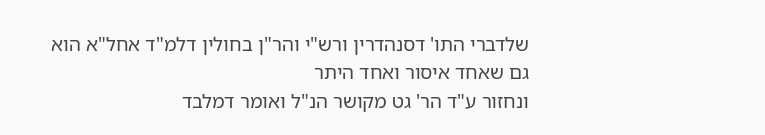שלדברי התו' דסנהדרין ורש"י והר"ן בחולין דלמ"ד אחל"א הוא גם שאחד איסור ואחד היתר
ונחזור ע"ד הר' גט מקושר הנ"ל ואומר דמלבד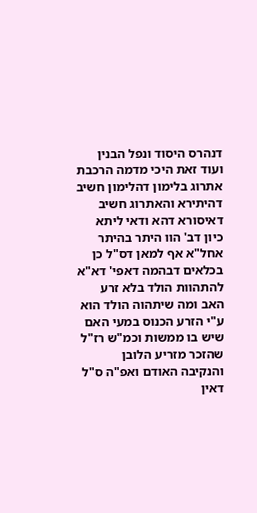דנהרס היסוד ונפל הבנין ועוד זאת היכי מדמה הרכבת אתרוג בלימון דהלימון חשיב דהיתירא והאתרוג חשיב דאיסורא דהא ודאי ליתא כיון דב' הוו היתר בהיתר אחל"א אף למאן דס"ל כן בכלאים דבהמה דאפי' דא"א להתהוות הולד בלא זרע האב ומה שיתהוה הולד הוא ע"י הזרע הכנוס במעי האם שיש בו ממשות וכמ"ש רז"ל שהזכר מזריע הלובן והנקיבה האודם ואפ"ה ס"ל דאין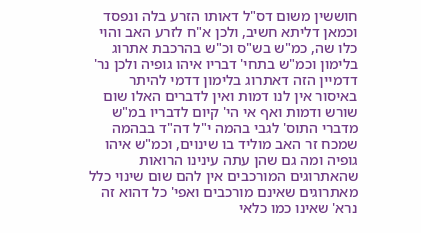חוששין משום דס"ל דאותו הזרע בלה ונפסד וכמאן דליתא חשיב, ולכן א"ח לזרע האב והוי כלו שה, כמ"ש בש"ס וכ"ש בהרכבת אתרוג בלימון וכמ"ש בתחי' דבריו איהו גופיה ולכן נר' דדמיין הזה דאתרוג בלימון דדמי להיתר באיסור אין לנו דמות ואין לדברים האלו שום שורש ודמות ואף אי הי' קיום לדבריו במ"ש מדברי התוס' לגבי בהמה י"ל דה"ד בבהמה שמכח זר האב מוליד בו שינוים, וכמ"ש איהו גופיה ומה גם שהן עתה עינינו הרואות שהאתרוגים המורכבים אין להם שום שינוי כלל מאתרוגים שאינם מורכבים ואפי' כל דהוא זה נרא' שאינו כמו כלאי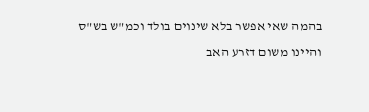בהמה שאי אפשר בלא שינוים בולד וכמ"ש בש"ס והיינו משום דזרע האב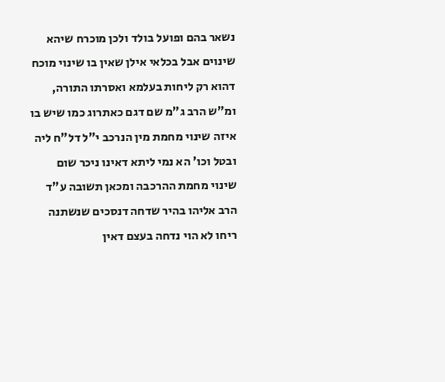נשאר בהם ופועל בולד ולכן מוכרח שיהא שינוים אבל בכלאי אילן שאין בו שינוי מוכח דהוא רק ליחות בעלמא ואסרתו התורה, ומ"ש הרב ג"מ שם דגם כאתרוג כמו שיש בו איזה שינוי מחמת מין הנרכב י"ל דל"ח ליה ובטל וכו' הא נמי ליתא דאינו ניכר שום שינוי מחמת ההרכבה ומכאן תשובה ע"ד הרב אליהו בהיר שדחה דנסכים שנשתנה ריחו לא הוי נדחה בעצם דאין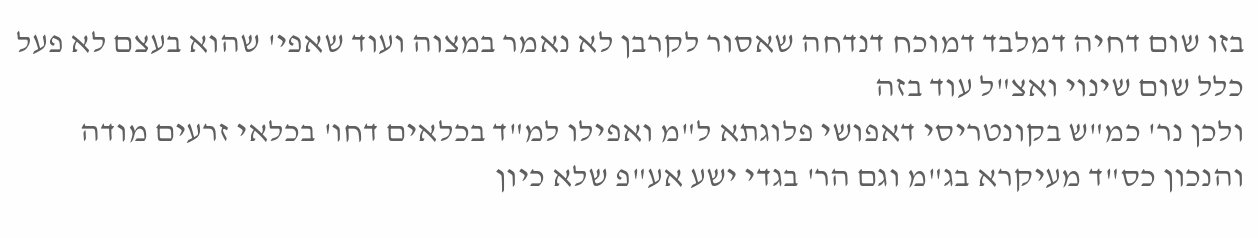בזו שום דחיה דמלבד דמוכח דנדחה שאסור לקרבן לא נאמר במצוה ועוד שאפי' שהוא בעצם לא פעל כלל שום שינוי ואצ"ל עוד בזה
ולכן נר' כמ"ש בקונטריסי דאפושי פלוגתא ל"מ ואפילו למ"ד בכלאים דחו' בכלאי זרעים מודה והנכון כס"ד מעיקרא בג"מ וגם הר' בגדי ישע אע"פ שלא כיון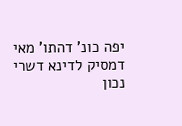יפה כונ' דהתו' מאי דמסיק לדינא דשרי נכון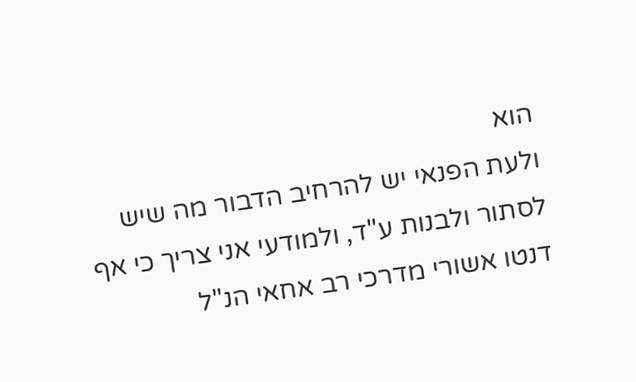הוא
ולעת הפנאי יש להרחיב הדבור מה שיש לסתור ולבנות ע"ד, ולמודעי אני צריך כי אף דנטו אשורי מדרכי רב אחאי הנ"ל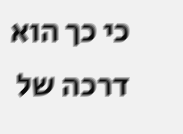כי כך הוא דרכה של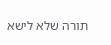תורה שלא לישא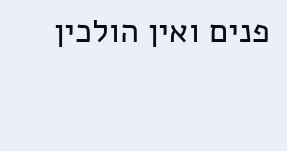פנים ואין הולכין